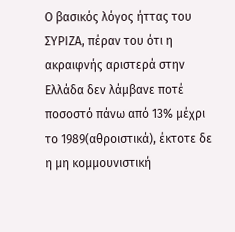Ο βασικός λόγος ήττας του ΣΥΡΙΖΑ, πέραν του ότι η ακραιφνής αριστερά στην Ελλάδα δεν λάμβανε ποτέ ποσοστό πάνω από 13% μέχρι το 1989(αθροιστικά), έκτοτε δε η μη κομμουνιστική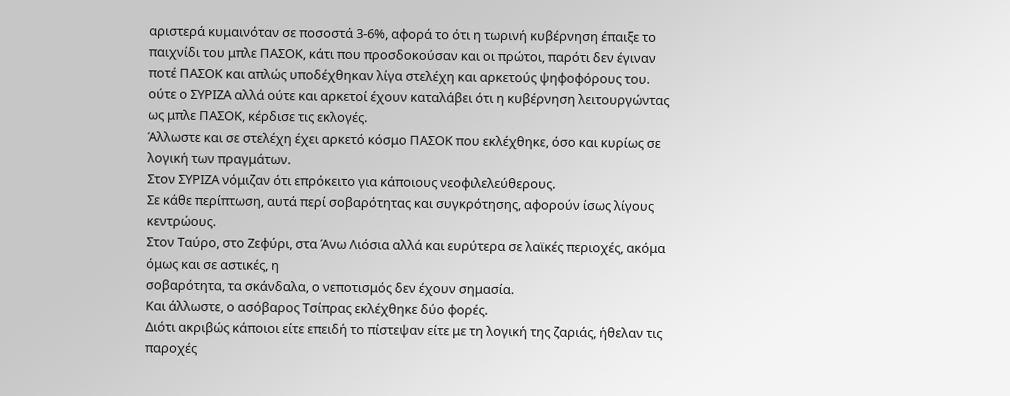αριστερά κυμαινόταν σε ποσοστά 3-6%, αφορά το ότι η τωρινή κυβέρνηση έπαιξε το παιχνίδι του μπλε ΠΑΣΟΚ, κάτι που προσδοκούσαν και οι πρώτοι, παρότι δεν έγιναν ποτέ ΠΑΣΟΚ και απλώς υποδέχθηκαν λίγα στελέχη και αρκετούς ψηφοφόρους του.
ούτε ο ΣΥΡΙΖΑ αλλά ούτε και αρκετοί έχουν καταλάβει ότι η κυβέρνηση λειτουργώντας ως μπλε ΠΑΣΟΚ, κέρδισε τις εκλογές.
Άλλωστε και σε στελέχη έχει αρκετό κόσμο ΠΑΣΟΚ που εκλέχθηκε, όσο και κυρίως σε λογική των πραγμάτων.
Στον ΣΥΡΙΖΑ νόμιζαν ότι επρόκειτο για κάποιους νεοφιλελεύθερους.
Σε κάθε περίπτωση, αυτά περί σοβαρότητας και συγκρότησης, αφορούν ίσως λίγους κεντρώους.
Στον Ταύρο, στο Ζεφύρι, στα Άνω Λιόσια αλλά και ευρύτερα σε λαϊκές περιοχές, ακόμα όμως και σε αστικές, η
σοβαρότητα, τα σκάνδαλα, ο νεποτισμός δεν έχουν σημασία.
Και άλλωστε, ο ασόβαρος Τσίπρας εκλέχθηκε δύο φορές.
Διότι ακριβώς κάποιοι είτε επειδή το πίστεψαν είτε με τη λογική της ζαριάς, ήθελαν τις παροχές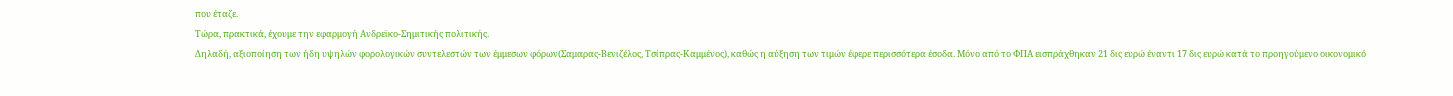που έταζε.
Τώρα, πρακτικά, έχουμε την εφαρμογή Ανδρεϊκο-Σημιτικής πολιτικής.
Δηλαδή, αξιοποίηση των ήδη υψηλών φορολογικών συντελεστών των έμμεσων φόρων(Σαμαρας-Βενιζέλος, Τσίπρας-Καμμένος), καθώς η αύξηση των τιμών έφερε περισσότερα έσοδα. Μόνο από το ΦΠΑ εισπράχθηκαν 21 δις ευρώ έναντι 17 δις ευρώ κατά το προηγούμενο οικονομικό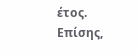έτος.
Επίσης,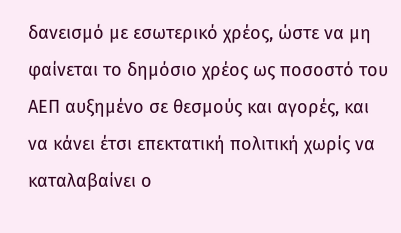δανεισμό με εσωτερικό χρέος, ώστε να μη φαίνεται το δημόσιο χρέος ως ποσοστό του ΑΕΠ αυξημένο σε θεσμούς και αγορές, και να κάνει έτσι επεκτατική πολιτική χωρίς να καταλαβαίνει ο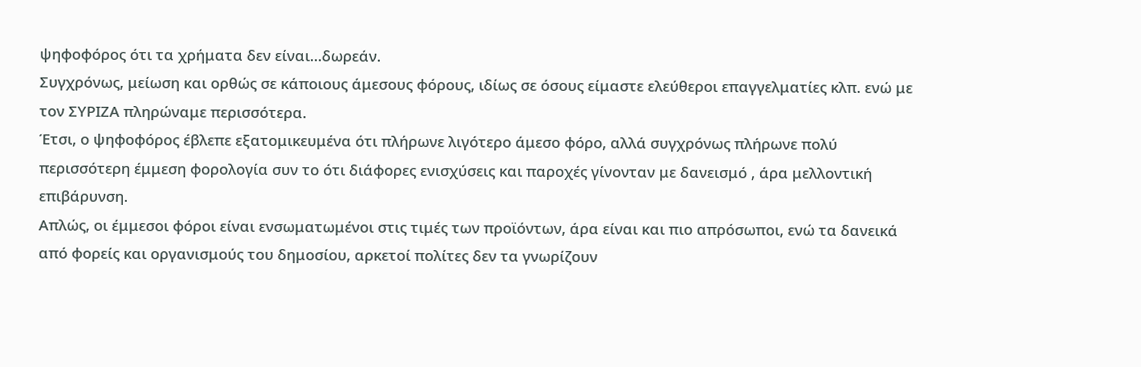ψηφοφόρος ότι τα χρήματα δεν είναι...δωρεάν.
Συγχρόνως, μείωση και ορθώς σε κάποιους άμεσους φόρους, ιδίως σε όσους είμαστε ελεύθεροι επαγγελματίες κλπ. ενώ με τον ΣΥΡΙΖΑ πληρώναμε περισσότερα.
Έτσι, ο ψηφοφόρος έβλεπε εξατομικευμένα ότι πλήρωνε λιγότερο άμεσο φόρο, αλλά συγχρόνως πλήρωνε πολύ περισσότερη έμμεση φορολογία συν το ότι διάφορες ενισχύσεις και παροχές γίνονταν με δανεισμό , άρα μελλοντική επιβάρυνση.
Απλώς, οι έμμεσοι φόροι είναι ενσωματωμένοι στις τιμές των προϊόντων, άρα είναι και πιο απρόσωποι, ενώ τα δανεικά από φορείς και οργανισμούς του δημοσίου, αρκετοί πολίτες δεν τα γνωρίζουν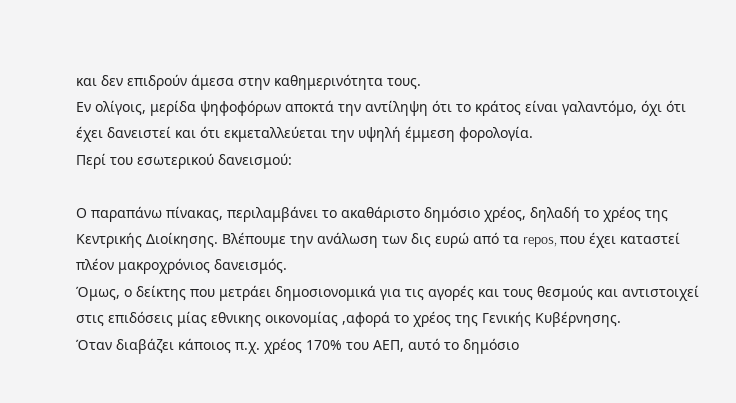και δεν επιδρούν άμεσα στην καθημερινότητα τους.
Εν ολίγοις, μερίδα ψηφοφόρων αποκτά την αντίληψη ότι το κράτος είναι γαλαντόμο, όχι ότι έχει δανειστεί και ότι εκμεταλλεύεται την υψηλή έμμεση φορολογία.
Περί του εσωτερικού δανεισμού:

Ο παραπάνω πίνακας, περιλαμβάνει το ακαθάριστο δημόσιο χρέος, δηλαδή το χρέος της Κεντρικής Διοίκησης. Βλέπουμε την ανάλωση των δις ευρώ από τα repos, που έχει καταστεί πλέον μακροχρόνιος δανεισμός.
Όμως, ο δείκτης που μετράει δημοσιονομικά για τις αγορές και τους θεσμούς και αντιστοιχεί στις επιδόσεις μίας εθνικης οικονομίας ,αφορά το χρέος της Γενικής Κυβέρνησης.
Όταν διαβάζει κάποιος π.χ. χρέος 170% του ΑΕΠ, αυτό το δημόσιο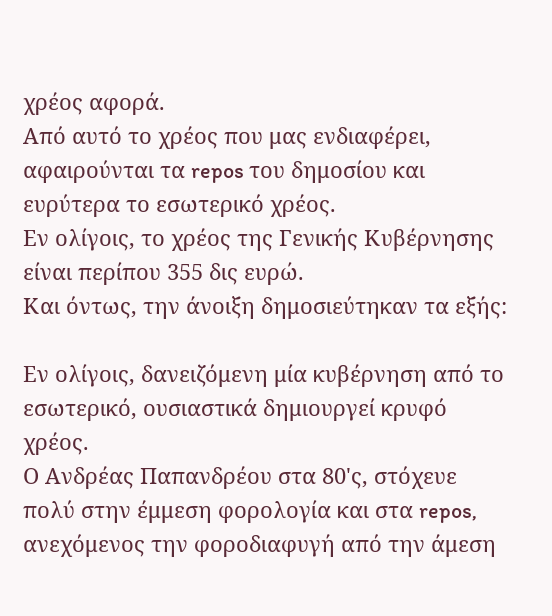χρέος αφορά.
Από αυτό το χρέος που μας ενδιαφέρει, αφαιρούνται τα repos του δημοσίου και ευρύτερα το εσωτερικό χρέος.
Εν ολίγοις, το χρέος της Γενικής Κυβέρνησης είναι περίπου 355 δις ευρώ.
Και όντως, την άνοιξη δημοσιεύτηκαν τα εξής:

Εν ολίγοις, δανειζόμενη μία κυβέρνηση από το εσωτερικό, ουσιαστικά δημιουργεί κρυφό χρέος.
Ο Ανδρέας Παπανδρέου στα 80'ς, στόχευε πολύ στην έμμεση φορολογία και στα repos, ανεχόμενος την φοροδιαφυγή από την άμεση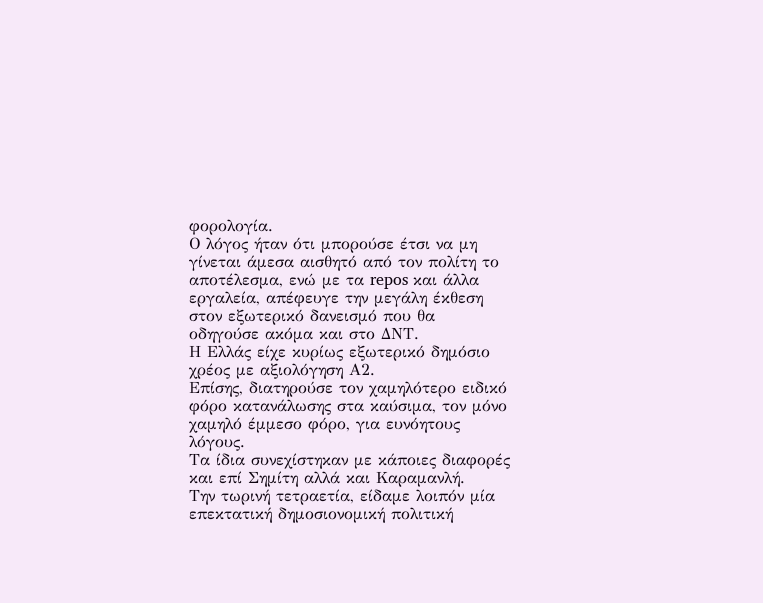φορολογία.
Ο λόγος ήταν ότι μπορούσε έτσι να μη γίνεται άμεσα αισθητό από τον πολίτη το αποτέλεσμα, ενώ με τα repos και άλλα εργαλεία, απέφευγε την μεγάλη έκθεση στον εξωτερικό δανεισμό που θα οδηγούσε ακόμα και στο ΔΝΤ.
Η Ελλάς είχε κυρίως εξωτερικό δημόσιο χρέος με αξιολόγηση Α2.
Επίσης, διατηρούσε τον χαμηλότερο ειδικό φόρο κατανάλωσης στα καύσιμα, τον μόνο χαμηλό έμμεσο φόρο, για ευνόητους λόγους.
Τα ίδια συνεχίστηκαν με κάποιες διαφορές και επί Σημίτη αλλά και Καραμανλή.
Την τωρινή τετραετία, είδαμε λοιπόν μία επεκτατική δημοσιονομική πολιτική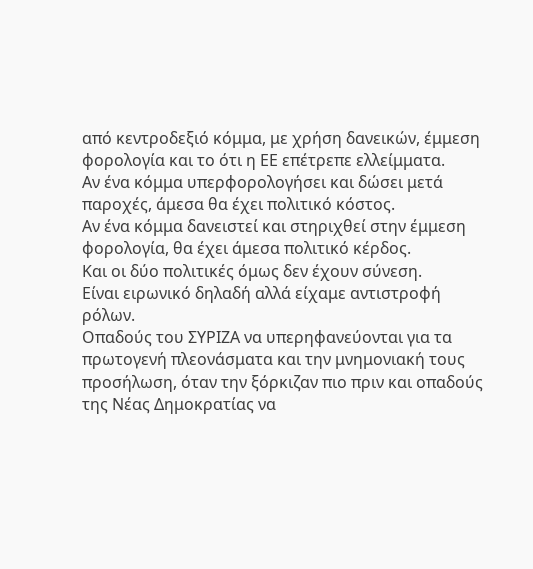από κεντροδεξιό κόμμα, με χρήση δανεικών, έμμεση φορολογία και το ότι η ΕΕ επέτρεπε ελλείμματα.
Αν ένα κόμμα υπερφορολογήσει και δώσει μετά παροχές, άμεσα θα έχει πολιτικό κόστος.
Αν ένα κόμμα δανειστεί και στηριχθεί στην έμμεση φορολογία, θα έχει άμεσα πολιτικό κέρδος.
Και οι δύο πολιτικές όμως δεν έχουν σύνεση.
Είναι ειρωνικό δηλαδή αλλά είχαμε αντιστροφή ρόλων.
Οπαδούς του ΣΥΡΙΖΑ να υπερηφανεύονται για τα πρωτογενή πλεονάσματα και την μνημονιακή τους προσήλωση, όταν την ξόρκιζαν πιο πριν και οπαδούς της Νέας Δημοκρατίας να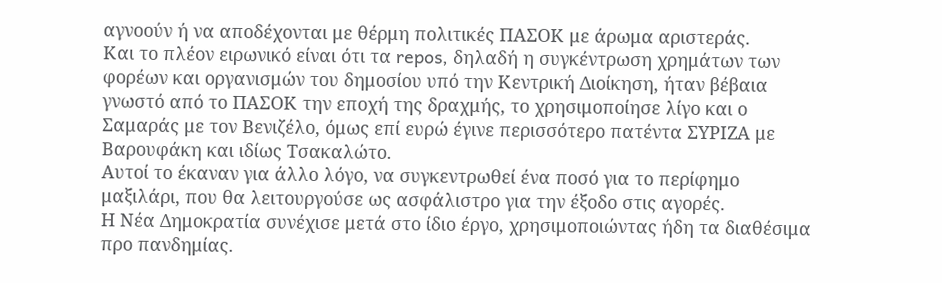αγνοούν ή να αποδέχονται με θέρμη πολιτικές ΠΑΣΟΚ με άρωμα αριστεράς.
Και το πλέον ειρωνικό είναι ότι τα repos, δηλαδή η συγκέντρωση χρημάτων των φορέων και οργανισμών του δημοσίου υπό την Κεντρική Διοίκηση, ήταν βέβαια γνωστό από το ΠΑΣΟΚ την εποχή της δραχμής, το χρησιμοποίησε λίγο και ο Σαμαράς με τον Βενιζέλο, όμως επί ευρώ έγινε περισσότερο πατέντα ΣΥΡΙΖΑ με Βαρουφάκη και ιδίως Τσακαλώτο.
Αυτοί το έκαναν για άλλο λόγο, να συγκεντρωθεί ένα ποσό για το περίφημο μαξιλάρι, που θα λειτουργούσε ως ασφάλιστρο για την έξοδο στις αγορές.
Η Νέα Δημοκρατία συνέχισε μετά στο ίδιο έργο, χρησιμοποιώντας ήδη τα διαθέσιμα προ πανδημίας.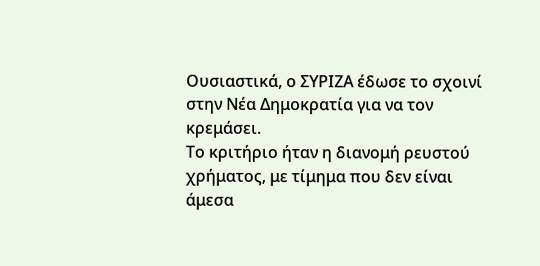Ουσιαστικά, ο ΣΥΡΙΖΑ έδωσε το σχοινί στην Νέα Δημοκρατία για να τον κρεμάσει.
Το κριτήριο ήταν η διανομή ρευστού χρήματος, με τίμημα που δεν είναι άμεσα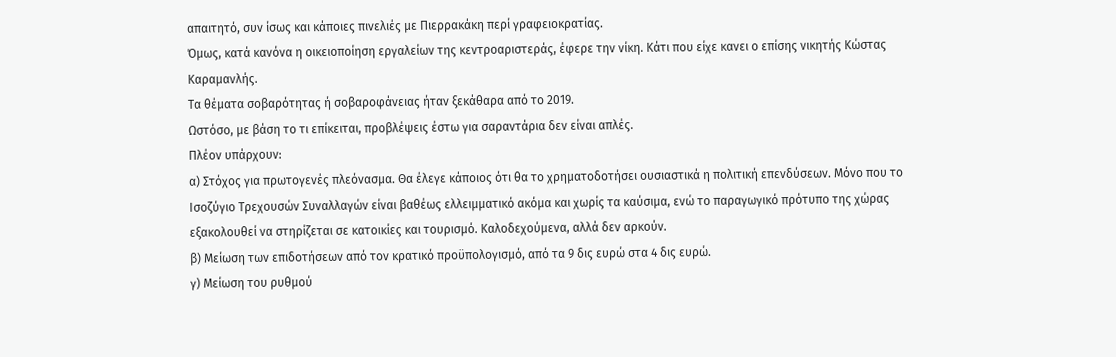απαιτητό, συν ίσως και κάποιες πινελιές με Πιερρακάκη περί γραφειοκρατίας.
Όμως, κατά κανόνα η οικειοποίηση εργαλείων της κεντροαριστεράς, έφερε την νίκη. Κάτι που είχε κανει ο επίσης νικητής Κώστας Καραμανλής.
Τα θέματα σοβαρότητας ή σοβαροφάνειας ήταν ξεκάθαρα από το 2019.
Ωστόσο, με βάση το τι επίκειται, προβλέψεις έστω για σαραντάρια δεν είναι απλές.
Πλέον υπάρχουν:
α) Στόχος για πρωτογενές πλεόνασμα. Θα έλεγε κάποιος ότι θα το χρηματοδοτήσει ουσιαστικά η πολιτική επενδύσεων. Μόνο που το Ισοζύγιο Τρεχουσών Συναλλαγών είναι βαθέως ελλειμματικό ακόμα και χωρίς τα καύσιμα, ενώ το παραγωγικό πρότυπο της χώρας εξακολουθεί να στηρίζεται σε κατοικίες και τουρισμό. Καλοδεχούμενα, αλλά δεν αρκούν.
β) Μείωση των επιδοτήσεων από τον κρατικό προϋπολογισμό, από τα 9 δις ευρώ στα 4 δις ευρώ.
γ) Μείωση του ρυθμού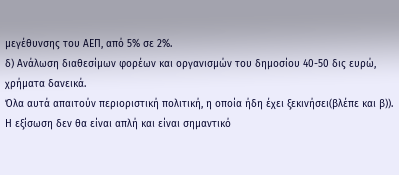μεγέθυνσης του ΑΕΠ, από 5% σε 2%.
δ) Ανάλωση διαθεσίμων φορέων και οργανισμών του δημοσίου 40-50 δις ευρώ, χρήματα δανεικά.
Όλα αυτά απαιτούν περιοριστική πολιτική, η οποία ήδη έχει ξεκινήσει(βλέπε και β)).
Η εξίσωση δεν θα είναι απλή και είναι σημαντικό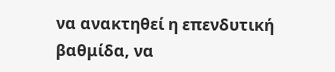να ανακτηθεί η επενδυτική βαθμίδα, να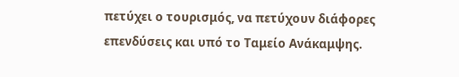πετύχει ο τουρισμός, να πετύχουν διάφορες επενδύσεις και υπό το Ταμείο Ανάκαμψης.